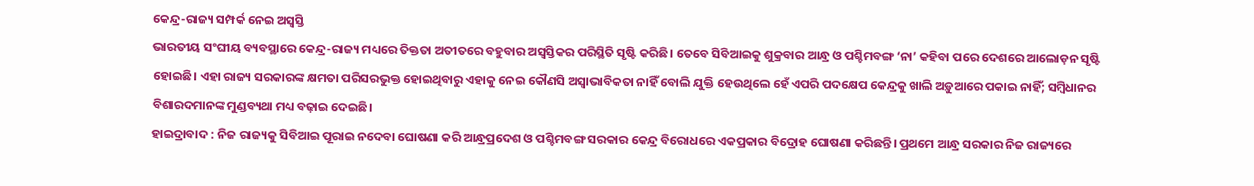କେନ୍ଦ୍ର-ରାଜ୍ୟ ସମ୍ପର୍କ ନେଇ ଅସ୍ବସ୍ତି
ଭାରତୀୟ ସଂଘୀୟ ବ୍ୟବସ୍ଥାରେ କେନ୍ଦ୍ର-ରାଜ୍ୟ ମଧ୍ୟରେ ତିକ୍ତତା ଅତୀତରେ ବହୁବାର ଅସ୍ବସ୍ତିକର ପରିସ୍ଥିତି ସୃଷ୍ଟି କରିଛି। ତେବେ ସିବିଆଇକୁ ଶୁକ୍ରବାର ଆନ୍ଧ୍ର ଓ ପଶ୍ଚିମବଙ୍ଗ ‘ନା’ କହିବା ପରେ ଦେଶରେ ଆଲୋଡ଼ନ ସୃଷ୍ଟି ହୋଇଛି। ଏହା ରାଜ୍ୟ ସରକାରଙ୍କ କ୍ଷମତା ପରିସରଭୁକ୍ତ ହୋଇଥିବାରୁ ଏହାକୁ ନେଇ କୌଣସି ଅସ୍ବାଭାବିକତା ନାହିଁ ବୋଲି ଯୁକ୍ତି ହେଉଥିଲେ ହେଁ ଏପରି ପଦକ୍ଷେପ କେନ୍ଦ୍ରକୁ ଖାଲି ଅଡ଼ୁଆରେ ପକାଇ ନାହିଁ; ସମ୍ବିଧାନର ବିଶାରଦମାନଙ୍କ ମୁଣ୍ଡବ୍ୟଥା ମଧ୍ୟ ବଢ଼ାଇ ଦେଇଛି।
ହାଇଦ୍ରାବାଦ : ନିଜ ରାଜ୍ୟକୁ ସିବିଆଇ ପୂରାଇ ନଦେବା ଘୋଷଣା କରି ଆନ୍ଧ୍ରପ୍ରଦେଶ ଓ ପଶ୍ଚିମବଙ୍ଗ ସରକାର କେନ୍ଦ୍ର ବିରୋଧରେ ଏକପ୍ରକାର ବିଦ୍ରୋହ ଘୋଷଣା କରିଛନ୍ତି। ପ୍ରଥମେ ଆନ୍ଧ୍ର ସରକାର ନିଜ ରାଜ୍ୟରେ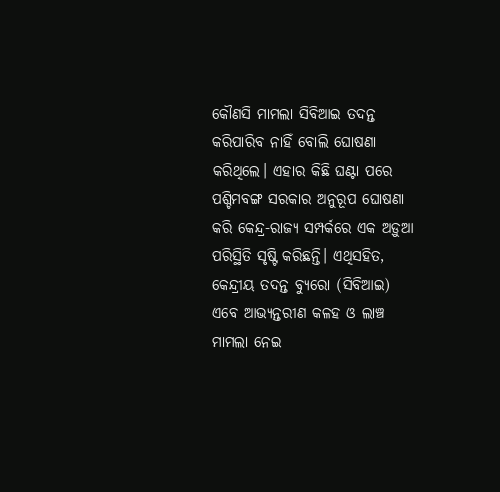କୌଣସି ମାମଲା ସିବିଆଇ ତଦନ୍ତ କରିପାରିବ ନାହିଁ ବୋଲି ଘୋଷଣା କରିଥିଲେ। ଏହାର କିଛି ଘଣ୍ଟା ପରେ ପଶ୍ଚିମବଙ୍ଗ ସରକାର ଅନୁରୂପ ଘୋଷଣା କରି କେନ୍ଦ୍ର-ରାଜ୍ୟ ସମ୍ପର୍କରେ ଏକ ଅଡ଼ୁଆ ପରିସ୍ଥିତି ସୃଷ୍ଟି କରିଛନ୍ତି। ଏଥିସହିତ, କେନ୍ଦ୍ରୀୟ ତଦନ୍ତ ବ୍ୟୁରୋ (ସିବିଆଇ) ଏବେ ଆଭ୍ୟନ୍ତରୀଣ କଳହ ଓ ଲାଞ୍ଚ ମାମଲା ନେଇ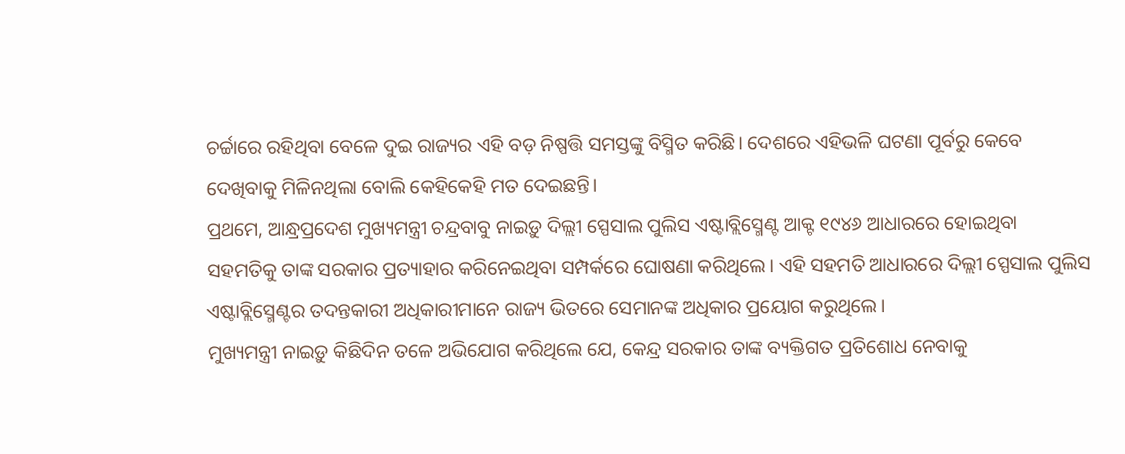ଚର୍ଚ୍ଚାରେ ରହିଥିବା ବେଳେ ଦୁଇ ରାଜ୍ୟର ଏହି ବଡ଼ ନିଷ୍ପତ୍ତି ସମସ୍ତଙ୍କୁ ବିସ୍ମିତ କରିଛି। ଦେଶରେ ଏହିଭଳି ଘଟଣା ପୂର୍ବରୁ କେବେ ଦେଖିବାକୁ ମିଳିନଥିଲା ବୋଲି କେହିକେହି ମତ ଦେଇଛନ୍ତି।
ପ୍ରଥମେ, ଆନ୍ଧ୍ରପ୍ରଦେଶ ମୁଖ୍ୟମନ୍ତ୍ରୀ ଚନ୍ଦ୍ରବାବୁ ନାଇଡ଼ୁ ଦିଲ୍ଲୀ ସ୍ପେସାଲ ପୁଲିସ ଏଷ୍ଟାବ୍ଲିସ୍ମେଣ୍ଟ ଆକ୍ଟ ୧୯୪୬ ଆଧାରରେ ହୋଇଥିବା ସହମତିକୁ ତାଙ୍କ ସରକାର ପ୍ରତ୍ୟାହାର କରିନେଇଥିବା ସମ୍ପର୍କରେ ଘୋଷଣା କରିଥିଲେ। ଏହି ସହମତି ଆଧାରରେ ଦିଲ୍ଲୀ ସ୍ପେସାଲ ପୁଲିସ ଏଷ୍ଟାବ୍ଲିସ୍ମେଣ୍ଟର ତଦନ୍ତକାରୀ ଅଧିକାରୀମାନେ ରାଜ୍ୟ ଭିତରେ ସେମାନଙ୍କ ଅଧିକାର ପ୍ରୟୋଗ କରୁଥିଲେ।
ମୁଖ୍ୟମନ୍ତ୍ରୀ ନାଇଡ଼ୁ କିଛିଦିନ ତଳେ ଅଭିଯୋଗ କରିଥିଲେ ଯେ, କେନ୍ଦ୍ର ସରକାର ତାଙ୍କ ବ୍ୟକ୍ତିଗତ ପ୍ରତିଶୋଧ ନେବାକୁ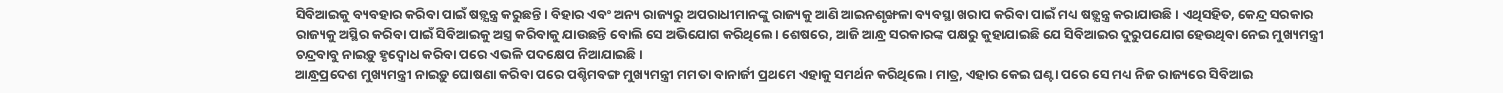ସିବିଆଇକୁ ବ୍ୟବହାର କରିବା ପାଇଁ ଷଡ଼୍ଯନ୍ତ୍ର କରୁଛନ୍ତି। ବିହାର ଏବଂ ଅନ୍ୟ ରାଜ୍ୟରୁ ଅପରାଧୀମାନଙ୍କୁ ରାଜ୍ୟକୁ ଆଣି ଆଇନଶୃଙ୍ଖଳା ବ୍ୟବସ୍ଥା ଖରାପ କରିବା ପାଇଁ ମଧ୍ୟ ଷଡ଼୍ଯନ୍ତ୍ର କରାଯାଉଛି। ଏଥିସହିତ, କେନ୍ଦ୍ର ସରକାର ରାଜ୍ୟକୁ ଅସ୍ଥିର କରିବା ପାଇଁ ସିବିଆଇକୁ ଅସ୍ତ୍ର କରିବାକୁ ଯାଉଛନ୍ତି ବୋଲି ସେ ଅଭିଯୋଗ କରିଥିଲେ। ଶେଷରେ, ଆଜି ଆନ୍ଧ୍ର ସରକାରଙ୍କ ପକ୍ଷରୁ କୁହାଯାଇଛି ଯେ ସିବିଆଇର ଦୁରୁପଯୋଗ ହେଉଥିବା ନେଇ ମୁଖ୍ୟମନ୍ତ୍ରୀ ଚନ୍ଦ୍ରବାବୁ ନାଇଡ଼ୁ ହୃଦ୍ବୋଧ କରିବା ପରେ ଏଭଳି ପଦକ୍ଷେପ ନିଆଯାଇଛି।
ଆନ୍ଧ୍ରପ୍ରଦେଶ ମୁଖ୍ୟମନ୍ତ୍ରୀ ନାଇଡ଼ୁ ଘୋଷଣା କରିବା ପରେ ପଶ୍ଚିମବଙ୍ଗ ମୁଖ୍ୟମନ୍ତ୍ରୀ ମମତା ବାନାର୍ଜୀ ପ୍ରଥମେ ଏହାକୁ ସମର୍ଥନ କରିଥିଲେ। ମାତ୍ର, ଏହାର କେଇ ଘଣ୍ଟା ପରେ ସେ ମଧ୍ୟ ନିଜ ରାଜ୍ୟରେ ସିବିଆଇ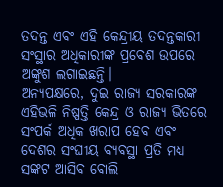ତଦନ୍ତ ଏବଂ ଏହି କେନ୍ଦ୍ରୀୟ ତଦନ୍ତକାରୀ ସଂସ୍ଥାର ଅଧିକାରୀଙ୍କ ପ୍ରବେଶ ଉପରେ ଅଙ୍କୁଶ ଲଗାଇଛନ୍ତି।
ଅନ୍ୟପକ୍ଷରେ, ଦୁଇ ରାଜ୍ୟ ସରକାରଙ୍କ ଏହିଭଳି ନିଷ୍ପତ୍ତି କେନ୍ଦ୍ର ଓ ରାଜ୍ୟ ଭିତରେ ସଂପର୍କ ଅଧିକ ଖରାପ ହେବ ଏବଂ ଦେଶର ସଂଘୀୟ ବ୍ୟବସ୍ଥା ପ୍ରତି ମଧ୍ୟ ସଙ୍କଟ ଆସିବ ବୋଲି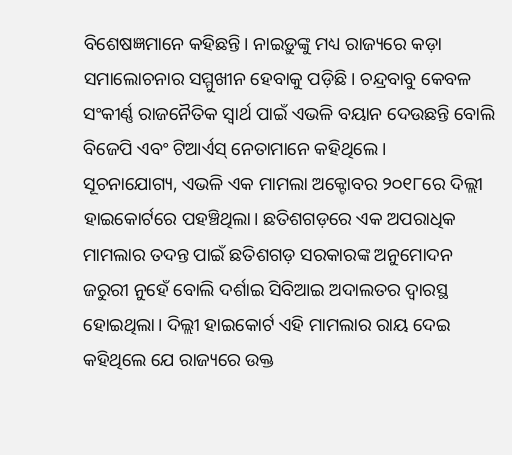ବିଶେଷଜ୍ଞମାନେ କହିଛନ୍ତି। ନାଇଡ଼ୁଙ୍କୁ ମଧ୍ୟ ରାଜ୍ୟରେ କଡ଼ା ସମାଲୋଚନାର ସମ୍ମୁଖୀନ ହେବାକୁ ପଡ଼ିଛି। ଚନ୍ଦ୍ରବାବୁ କେବଳ ସଂକୀର୍ଣ୍ଣ ରାଜନୈତିକ ସ୍ବାର୍ଥ ପାଇଁ ଏଭଳି ବୟାନ ଦେଉଛନ୍ତି ବୋଲି ବିଜେପି ଏବଂ ଟିଆର୍ଏସ୍ ନେତାମାନେ କହିଥିଲେ।
ସୂଚନାଯୋଗ୍ୟ, ଏଭଳି ଏକ ମାମଲା ଅକ୍ଟୋବର ୨୦୧୮ରେ ଦିଲ୍ଲୀ ହାଇକୋର୍ଟରେ ପହଞ୍ଚିଥିଲା। ଛତିଶଗଡ଼ରେ ଏକ ଅପରାଧିକ ମାମଲାର ତଦନ୍ତ ପାଇଁ ଛତିଶଗଡ଼ ସରକାରଙ୍କ ଅନୁମୋଦନ ଜରୁରୀ ନୁହେଁ ବୋଲି ଦର୍ଶାଇ ସିବିଆଇ ଅଦାଲତର ଦ୍ବାରସ୍ଥ ହୋଇଥିଲା। ଦିଲ୍ଲୀ ହାଇକୋର୍ଟ ଏହି ମାମଲାର ରାୟ ଦେଇ କହିଥିଲେ ଯେ ରାଜ୍ୟରେ ଉକ୍ତ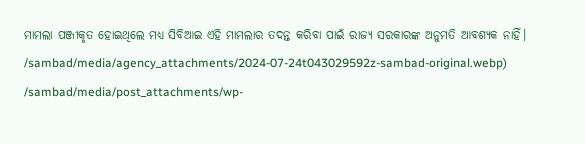ମାମଲା ପଞ୍ଜୀକୃତ ହୋଇଥିଲେ ମଧ୍ୟ ସିବିଆଇ ଏହି ମାମଲାର ତଦନ୍ତ କରିବା ପାଇଁ ରାଜ୍ୟ ସରକାରଙ୍କ ଅନୁମତି ଆବଶ୍ୟକ ନାହିଁ।
/sambad/media/agency_attachments/2024-07-24t043029592z-sambad-original.webp)
/sambad/media/post_attachments/wp-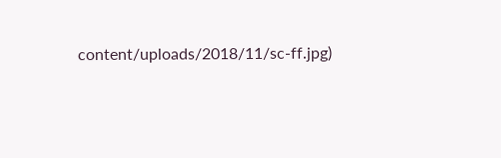content/uploads/2018/11/sc-ff.jpg)